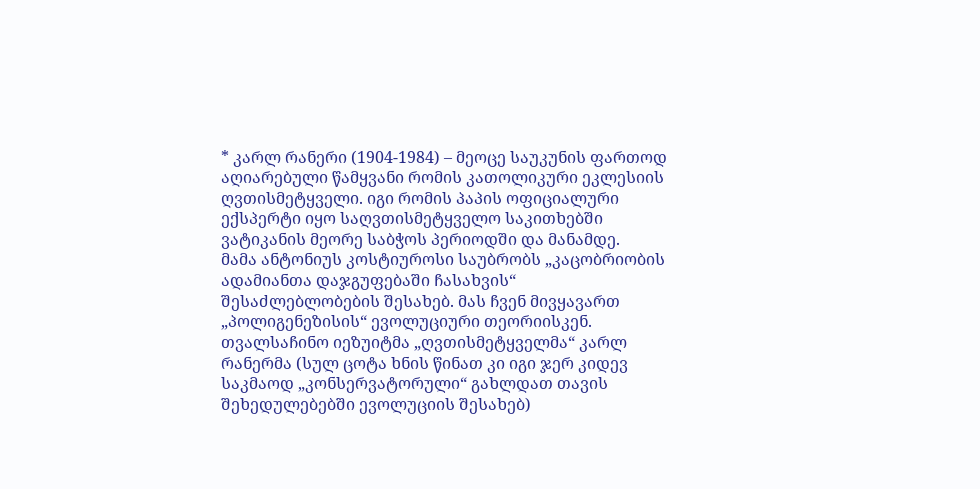* კარლ რანერი (1904-1984) – მეოცე საუკუნის ფართოდ აღიარებული წამყვანი რომის კათოლიკური ეკლესიის ღვთისმეტყველი. იგი რომის პაპის ოფიციალური ექსპერტი იყო საღვთისმეტყველო საკითხებში ვატიკანის მეორე საბჭოს პერიოდში და მანამდე.
მამა ანტონიუს კოსტიუროსი საუბრობს „კაცობრიობის ადამიანთა დაჯგუფებაში ჩასახვის“ შესაძლებლობების შესახებ. მას ჩვენ მივყავართ „პოლიგენეზისის“ ევოლუციური თეორიისკენ. თვალსაჩინო იეზუიტმა „ღვთისმეტყველმა“ კარლ რანერმა (სულ ცოტა ხნის წინათ კი იგი ჯერ კიდევ საკმაოდ „კონსერვატორული“ გახლდათ თავის შეხედულებებში ევოლუციის შესახებ)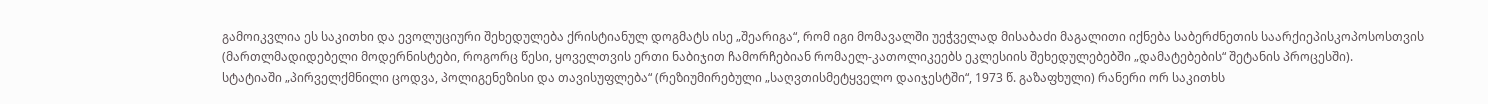გამოიკვლია ეს საკითხი და ევოლუციური შეხედულება ქრისტიანულ დოგმატს ისე „შეარიგა“, რომ იგი მომავალში უეჭველად მისაბაძი მაგალითი იქნება საბერძნეთის საარქიეპისკოპოსოსთვის (მართლმადიდებელი მოდერნისტები, როგორც წესი, ყოველთვის ერთი ნაბიჯით ჩამორჩებიან რომაელ-კათოლიკეებს ეკლესიის შეხედულებებში „დამატებების“ შეტანის პროცესში).
სტატიაში „პირველქმნილი ცოდვა, პოლიგენეზისი და თავისუფლება“ (რეზიუმირებული „საღვთისმეტყველო დაიჯესტში“, 1973 წ. გაზაფხული) რანერი ორ საკითხს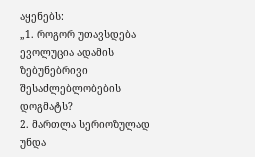აყენებს:
„1. როგორ უთავსდება ევოლუცია ადამის ზებუნებრივი შესაძლებლობების დოგმატს?
2. მართლა სერიოზულად უნდა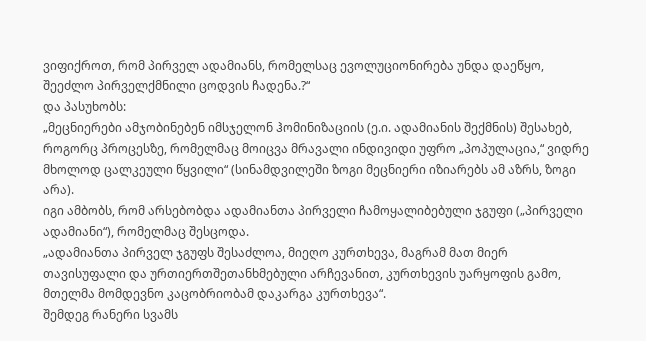ვიფიქროთ, რომ პირველ ადამიანს, რომელსაც ევოლუციონირება უნდა დაეწყო, შეეძლო პირველქმნილი ცოდვის ჩადენა.?“
და პასუხობს:
„მეცნიერები ამჯობინებენ იმსჯელონ ჰომინიზაციის (ე.ი. ადამიანის შექმნის) შესახებ, როგორც პროცესზე, რომელმაც მოიცვა მრავალი ინდივიდი უფრო „პოპულაცია,“ ვიდრე მხოლოდ ცალკეული წყვილი“ (სინამდვილეში ზოგი მეცნიერი იზიარებს ამ აზრს, ზოგი არა).
იგი ამბობს, რომ არსებობდა ადამიანთა პირველი ჩამოყალიბებული ჯგუფი („პირველი ადამიანი“), რომელმაც შესცოდა.
„ადამიანთა პირველ ჯგუფს შესაძლოა, მიეღო კურთხევა, მაგრამ მათ მიერ თავისუფალი და ურთიერთშეთანხმებული არჩევანით, კურთხევის უარყოფის გამო, მთელმა მომდევნო კაცობრიობამ დაკარგა კურთხევა“.
შემდეგ რანერი სვამს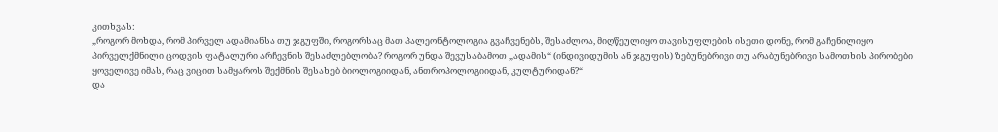კითხვას:
„როგორ მოხდა, რომ პირველ ადამიანსა თუ ჯგუფში, როგორსაც მათ პალეონტოლოგია გვაჩვენებს, შესაძლოა, მიღწეულიყო თავისუფლების ისეთი დონე, რომ გაჩენილიყო პირველქმნილი ცოდვის ფატალური არჩევნის შესაძლებლობა? როგორ უნდა შევუსაბამოთ „ადამის“ (ინდივიდუმის ან ჯგუფის) ზებუნებრივი თუ არაბუნებრივი სამოთხის პირობები ყოველივე იმას, რაც ვიცით სამყაროს შექმნის შესახებ ბიოლოგიიდან, ანთროპოლოგიიდან, კულტურიდან?“
და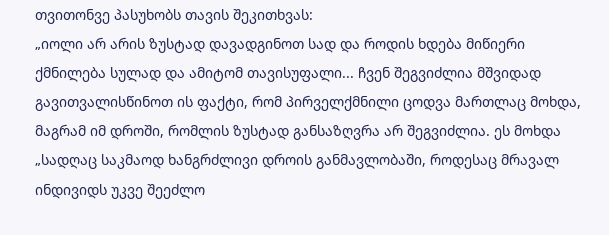თვითონვე პასუხობს თავის შეკითხვას:
„იოლი არ არის ზუსტად დავადგინოთ სად და როდის ხდება მიწიერი ქმნილება სულად და ამიტომ თავისუფალი... ჩვენ შეგვიძლია მშვიდად გავითვალისწინოთ ის ფაქტი, რომ პირველქმნილი ცოდვა მართლაც მოხდა, მაგრამ იმ დროში, რომლის ზუსტად განსაზღვრა არ შეგვიძლია. ეს მოხდა „სადღაც საკმაოდ ხანგრძლივი დროის განმავლობაში, როდესაც მრავალ ინდივიდს უკვე შეეძლო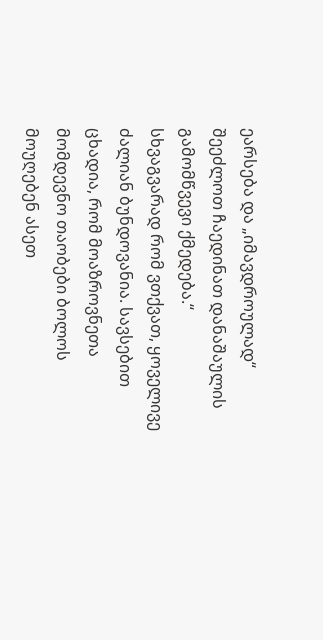ეარსება და „იმავდროულად“ შეეძლოთ ჩაედინათ დანაშაულის გამომწვევი ქმედება.“
სხვაგვარად რომ ვთქვათ, ყოველივე ძალიან ბუნდოვანია. სავსებით ცხადია, რომ მოაზროვნეთა მომდევნო თაობები ბოლოს მოუღებენ ასეთ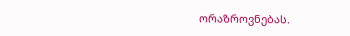ორაზროვნებას.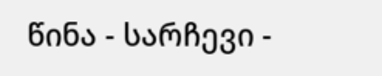წინა - სარჩევი -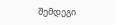შემდეგი